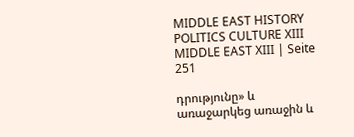MIDDLE EAST HISTORY POLITICS CULTURE XIII MIDDLE EAST XIII | Seite 251

դրությունը» և առաջարկեց առաջին և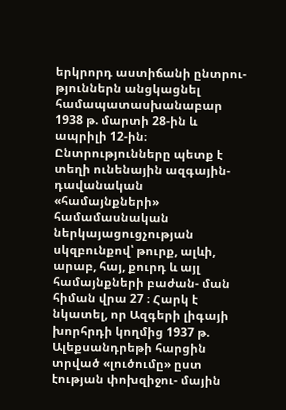երկրորդ աստիճանի ընտրու- թյուններն անցկացնել համապատասխանաբար 1938 թ. մարտի 28-ին և ապրիլի 12-ին։ Ընտրությունները պետք է տեղի ունենային ազգային- դավանական «համայնքների» համամասնական ներկայացուցչության սկզբունքով՝ թուրք, ալևի, արաբ, հայ, քուրդ և այլ համայնքների բաժան- ման հիման վրա 27 ։ Հարկ է նկատել, որ Ազգերի լիգայի խորհրդի կողմից 1937 թ. Ալեքսանդրեթի հարցին տրված «լուծումը» ըստ էության փոխզիջու- մային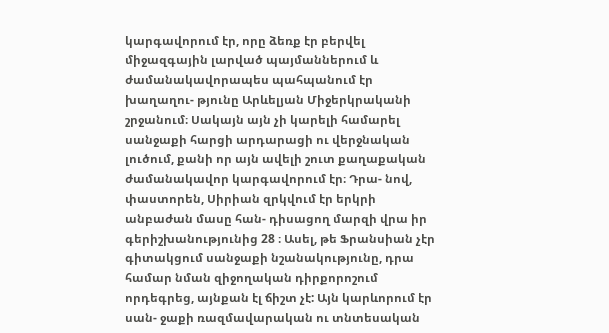կարգավորում էր, որը ձեռք էր բերվել միջազգային լարված պայմաններում և ժամանակավորապես պահպանում էր խաղաղու- թյունը Արևելյան Միջերկրականի շրջանում։ Սակայն այն չի կարելի համարել սանջաքի հարցի արդարացի ու վերջնական լուծում, քանի որ այն ավելի շուտ քաղաքական ժամանակավոր կարգավորում էր։ Դրա- նով, փաստորեն, Սիրիան զրկվում էր երկրի անբաժան մասը հան- դիսացող մարզի վրա իր գերիշխանությունից 28 ։ Ասել, թե Ֆրանսիան չէր գիտակցում սանջաքի նշանակությունը, դրա համար նման զիջողական դիրքորոշում որդեգրեց, այնքան էլ ճիշտ չէ: Այն կարևորում էր սան- ջաքի ռազմավարական ու տնտեսական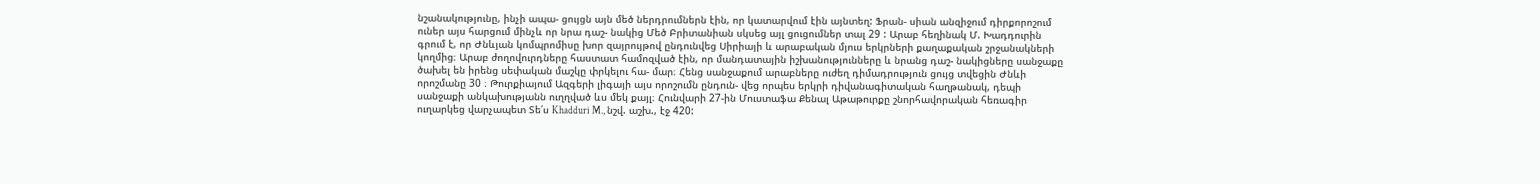նշանակությունը, ինչի ապա- ցույցն այն մեծ ներդրումներն էին, որ կատարվում էին այնտեղ: Ֆրան- սիան անզիջում դիրքորոշում ուներ այս հարցում մինչև որ նրա դաշ- նակից Մեծ Բրիտանիան սկսեց այլ ցուցումներ տալ 29 : Արաբ հեղինակ Մ. Խադդուրին գրում է, որ Ժնևյան կոմպրոմիսը խոր զայրույթով ընդունվեց Սիրիայի և արաբական մյուս երկրների քաղաքական շրջանակների կողմից։ Արաբ ժողովուրդները հաստատ համոզված էին, որ մանդատային իշխանությունները և նրանց դաշ- նակիցները սանջաքը ծախել են իրենց սեփական մաշկը փրկելու հա- մար։ Հենց սանջաքում արաբները ուժեղ դիմադրություն ցույց տվեցին Ժնևի որոշմանը 30 ։ Թուրքիայում Ազգերի լիգայի այս որոշումն ընդուն- վեց որպես երկրի դիվանագիտական հաղթանակ, դեպի սանջաքի անկախությանն ուղղված ևս մեկ քայլ։ Հունվարի 27-ին Մուստաֆա Քենալ Աթաթուրքը շնորհավորական հեռագիր ուղարկեց վարչապետ Տե՛ս Khadduri M., նշվ. աշխ., էջ 420: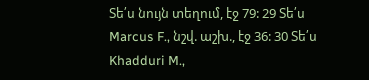Տե՛ս նույն տեղում, էջ 79: 29 Տե՛ս Marcus F., նշվ. աշխ., էջ 36: 30 Տե՛ս Khadduri M.,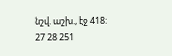նշվ. աշխ., էջ 418: 27 28 251